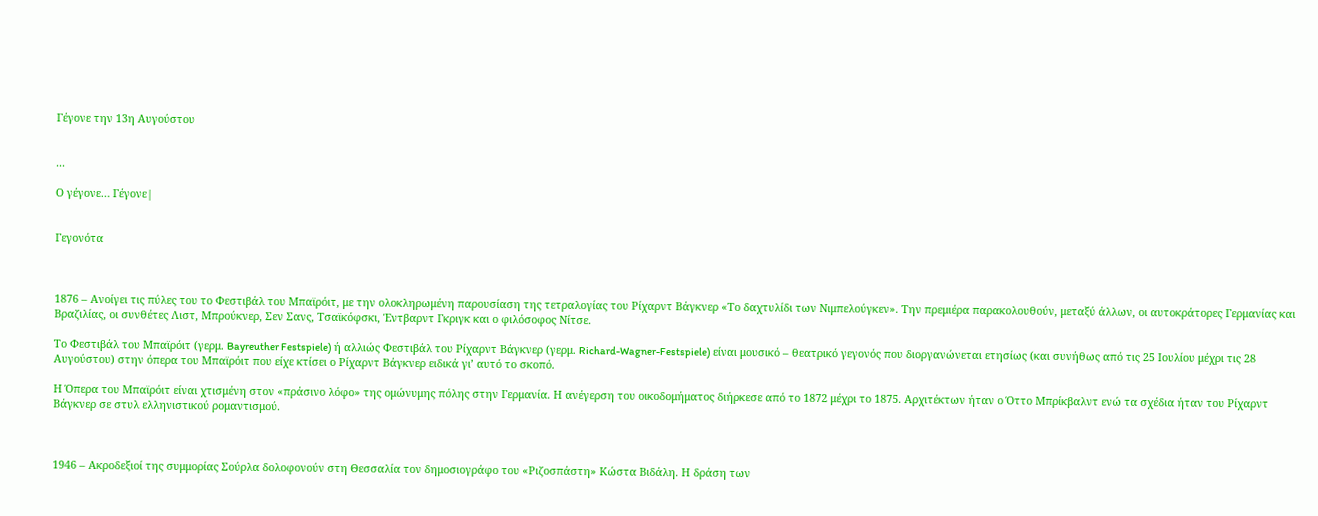Γέγονε την 13η Αυγούστου


...

Ο γέγονε… Γέγονε|


Γεγονότα



1876 – Ανοίγει τις πύλες του το Φεστιβάλ του Μπαϊρόιτ, με την ολοκληρωμένη παρουσίαση της τετραλογίας του Ρίχαρντ Βάγκνερ «Το δαχτυλίδι των Νιμπελούγκεν». Την πρεμιέρα παρακολουθούν, μεταξύ άλλων, οι αυτοκράτορες Γερμανίας και Βραζιλίας, οι συνθέτες Λιστ, Μπρούκνερ, Σεν Σανς, Τσαϊκόφσκι, Έντβαρντ Γκριγκ και ο φιλόσοφος Νίτσε.

Το Φεστιβάλ του Μπαϊρόιτ (γερμ. Bayreuther Festspiele) ή αλλιώς Φεστιβάλ του Ρίχαρντ Βάγκνερ (γερμ. Richard-Wagner-Festspiele) είναι μουσικό – θεατρικό γεγονός που διοργανώνεται ετησίως (και συνήθως από τις 25 Ιουλίου μέχρι τις 28 Αυγούστου) στην όπερα του Μπαϊρόιτ που είχε κτίσει ο Ρίχαρντ Βάγκνερ ειδικά γι’ αυτό το σκοπό.

Η Όπερα του Μπαϊρόιτ είναι χτισμένη στον «πράσινο λόφο» της ομώνυμης πόλης στην Γερμανία. Η ανέγερση του οικοδομήματος διήρκεσε από το 1872 μέχρι το 1875. Αρχιτέκτων ήταν ο Όττο Μπρίκβαλντ ενώ τα σχέδια ήταν του Ρίχαρντ Βάγκνερ σε στυλ ελληνιστικού ρομαντισμού.



1946 – Ακροδεξιοί της συμμορίας Σούρλα δολοφονούν στη Θεσσαλία τον δημοσιογράφο του «Ριζοσπάστη» Κώστα Βιδάλη. Η δράση των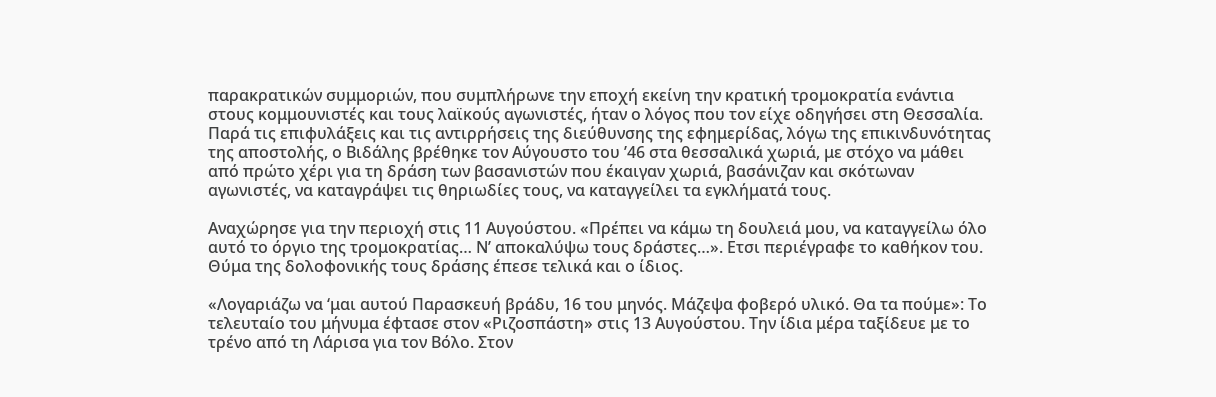παρακρατικών συμμοριών, που συμπλήρωνε την εποχή εκείνη την κρατική τρομοκρατία ενάντια στους κομμουνιστές και τους λαϊκούς αγωνιστές, ήταν ο λόγος που τον είχε οδηγήσει στη Θεσσαλία. Παρά τις επιφυλάξεις και τις αντιρρήσεις της διεύθυνσης της εφημερίδας, λόγω της επικινδυνότητας της αποστολής, ο Βιδάλης βρέθηκε τον Αύγουστο του ’46 στα θεσσαλικά χωριά, με στόχο να μάθει από πρώτο χέρι για τη δράση των βασανιστών που έκαιγαν χωριά, βασάνιζαν και σκότωναν αγωνιστές, να καταγράψει τις θηριωδίες τους, να καταγγείλει τα εγκλήματά τους.

Αναχώρησε για την περιοχή στις 11 Αυγούστου. «Πρέπει να κάμω τη δουλειά μου, να καταγγείλω όλο αυτό το όργιο της τρομοκρατίας… Ν’ αποκαλύψω τους δράστες…». Ετσι περιέγραφε το καθήκον του. Θύμα της δολοφονικής τους δράσης έπεσε τελικά και ο ίδιος.

«Λογαριάζω να ‘μαι αυτού Παρασκευή βράδυ, 16 του μηνός. Μάζεψα φοβερό υλικό. Θα τα πούμε»: Το τελευταίο του μήνυμα έφτασε στον «Ριζοσπάστη» στις 13 Αυγούστου. Την ίδια μέρα ταξίδευε με το τρένο από τη Λάρισα για τον Βόλο. Στον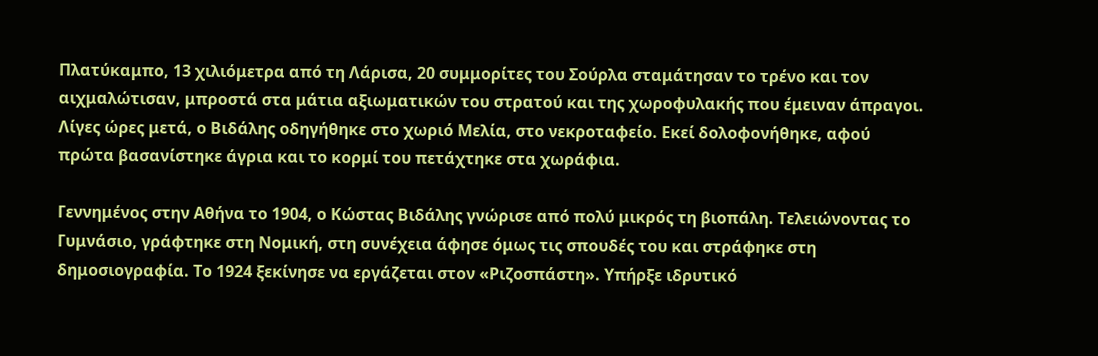Πλατύκαμπο, 13 χιλιόμετρα από τη Λάρισα, 20 συμμορίτες του Σούρλα σταμάτησαν το τρένο και τον αιχμαλώτισαν, μπροστά στα μάτια αξιωματικών του στρατού και της χωροφυλακής που έμειναν άπραγοι. Λίγες ώρες μετά, ο Βιδάλης οδηγήθηκε στο χωριό Μελία, στο νεκροταφείο. Εκεί δολοφονήθηκε, αφού πρώτα βασανίστηκε άγρια και το κορμί του πετάχτηκε στα χωράφια.

Γεννημένος στην Αθήνα το 1904, ο Κώστας Βιδάλης γνώρισε από πολύ μικρός τη βιοπάλη. Τελειώνοντας το Γυμνάσιο, γράφτηκε στη Νομική, στη συνέχεια άφησε όμως τις σπουδές του και στράφηκε στη δημοσιογραφία. Το 1924 ξεκίνησε να εργάζεται στον «Ριζοσπάστη». Υπήρξε ιδρυτικό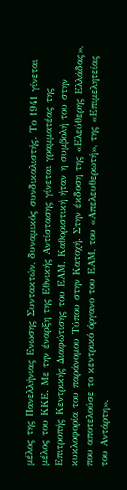μέλος της Πανελλήνιας Ενωσης Συντακτών, δυναμικός συνδικαλιστής. Το 1941 γίνεται μέλος του ΚΚΕ. Με την έναρξη της Εθνικής Αντίστασης γίνεται γραμματέας της Επιτροπής Κεντρικής Διαφώτισης του ΕΑΜ. Καθοριστική ήταν η συμβολή του στην κυκλοφορία του παράνομου Τύπου στην Κατοχή. Στην έκδοση της «Ελεύθερης Ελλάδας», που αποτελούσε το κεντρικό όργανο του ΕΑΜ, του «Απελευθερωτή», της «Επιμελητείας του Αντάρτη».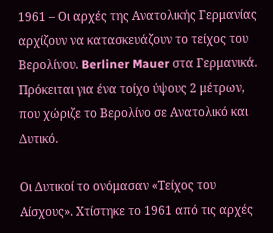1961 – Οι αρχές της Ανατολικής Γερμανίας αρχίζουν να κατασκευάζουν το τείχος του Βερολίνου. Berliner Mauer στα Γερμανικά. Πρόκειται για ένα τοίχο ύψους 2 μέτρων, που χώριζε το Βερολίνο σε Ανατολικό και Δυτικό.

Οι Δυτικοί το ονόμασαν «Τείχος του Αίσχους». Χτίστηκε το 1961 από τις αρχές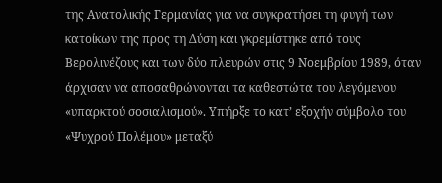της Ανατολικής Γερμανίας για να συγκρατήσει τη φυγή των κατοίκων της προς τη Δύση και γκρεμίστηκε από τους Βερολινέζους και των δύο πλευρών στις 9 Νοεμβρίου 1989, όταν άρχισαν να αποσαθρώνονται τα καθεστώτα του λεγόμενου «υπαρκτού σοσιαλισμού». Υπήρξε το κατ’ εξοχήν σύμβολο του «Ψυχρού Πολέμου» μεταξύ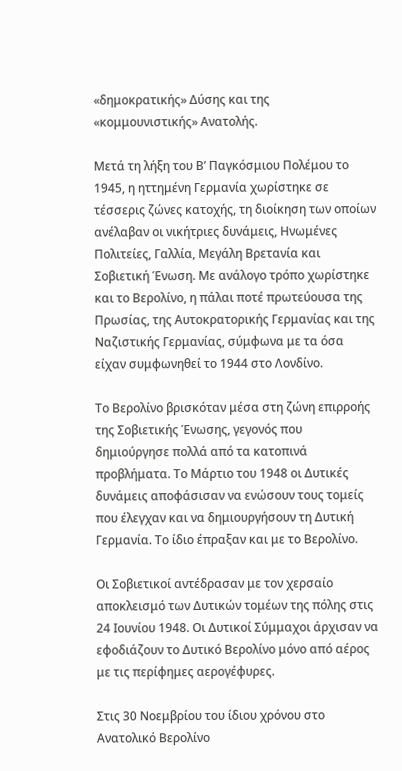«δημοκρατικής» Δύσης και της «κομμουνιστικής» Ανατολής.

Μετά τη λήξη του Β’ Παγκόσμιου Πολέμου το 1945, η ηττημένη Γερμανία χωρίστηκε σε τέσσερις ζώνες κατοχής, τη διοίκηση των οποίων ανέλαβαν οι νικήτριες δυνάμεις, Ηνωμένες Πολιτείες, Γαλλία, Μεγάλη Βρετανία και Σοβιετική Ένωση. Με ανάλογο τρόπο χωρίστηκε και το Βερολίνο, η πάλαι ποτέ πρωτεύουσα της Πρωσίας, της Αυτοκρατορικής Γερμανίας και της Ναζιστικής Γερμανίας, σύμφωνα με τα όσα είχαν συμφωνηθεί το 1944 στο Λονδίνο.

Το Βερολίνο βρισκόταν μέσα στη ζώνη επιρροής της Σοβιετικής Ένωσης, γεγονός που δημιούργησε πολλά από τα κατοπινά προβλήματα. Το Μάρτιο του 1948 οι Δυτικές δυνάμεις αποφάσισαν να ενώσουν τους τομείς που έλεγχαν και να δημιουργήσουν τη Δυτική Γερμανία. Το ίδιο έπραξαν και με το Βερολίνο.

Οι Σοβιετικοί αντέδρασαν με τον χερσαίο αποκλεισμό των Δυτικών τομέων της πόλης στις 24 Ιουνίου 1948. Οι Δυτικοί Σύμμαχοι άρχισαν να εφοδιάζουν το Δυτικό Βερολίνο μόνο από αέρος με τις περίφημες αερογέφυρες.

Στις 30 Νοεμβρίου του ίδιου χρόνου στο Ανατολικό Βερολίνο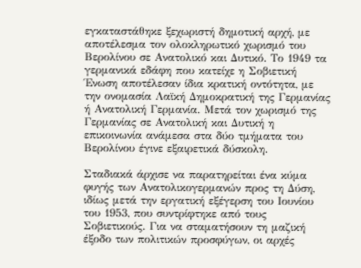εγκαταστάθηκε ξεχωριστή δημοτική αρχή, με αποτέλεσμα τον ολοκληρωτικό χωρισμό του Βερολίνου σε Ανατολικό και Δυτικό. Το 1949 τα γερμανικά εδάφη που κατείχε η Σοβιετική Ένωση αποτέλεσαν ίδια κρατική οντότητα, με την ονομασία Λαϊκή Δημοκρατική της Γερμανίας ή Ανατολική Γερμανία. Μετά τον χωρισμό της Γερμανίας σε Ανατολική και Δυτική η επικοινωνία ανάμεσα στα δύο τμήματα του Βερολίνου έγινε εξαιρετικά δύσκολη.

Σταδιακά άρχισε να παρατηρείται ένα κύμα φυγής των Ανατολικογερμανών προς τη Δύση, ιδίως μετά την εργατική εξέγερση του Ιουνίου του 1953, που συντρίφτηκε από τους Σοβιετικούς. Για να σταματήσουν τη μαζική έξοδο των πολιτικών προσφύγων, οι αρχές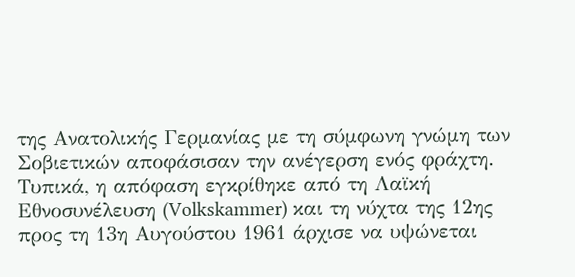της Ανατολικής Γερμανίας με τη σύμφωνη γνώμη των Σοβιετικών αποφάσισαν την ανέγερση ενός φράχτη. Τυπικά, η απόφαση εγκρίθηκε από τη Λαϊκή Εθνοσυνέλευση (Volkskammer) και τη νύχτα της 12ης προς τη 13η Αυγούστου 1961 άρχισε να υψώνεται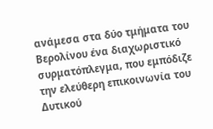ανάμεσα στα δύο τμήματα του Βερολίνου ένα διαχωριστικό συρματόπλεγμα, που εμπόδιζε την ελεύθερη επικοινωνία του Δυτικού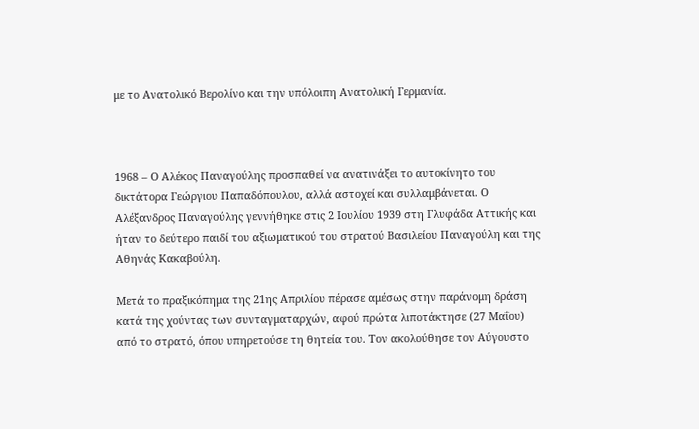με το Ανατολικό Βερολίνο και την υπόλοιπη Ανατολική Γερμανία.



1968 – Ο Αλέκος Παναγούλης προσπαθεί να ανατινάξει το αυτοκίνητο του δικτάτορα Γεώργιου Παπαδόπουλου, αλλά αστοχεί και συλλαμβάνεται. Ο Αλέξανδρος Παναγούλης γεννήθηκε στις 2 Ιουλίου 1939 στη Γλυφάδα Αττικής και ήταν το δεύτερο παιδί του αξιωματικού του στρατού Βασιλείου Παναγούλη και της Αθηνάς Κακαβούλη.

Μετά το πραξικόπημα της 21ης Απριλίου πέρασε αμέσως στην παράνομη δράση κατά της χούντας των συνταγματαρχών, αφού πρώτα λιποτάκτησε (27 Μαΐου) από το στρατό, όπου υπηρετούσε τη θητεία του. Τον ακολούθησε τον Αύγουστο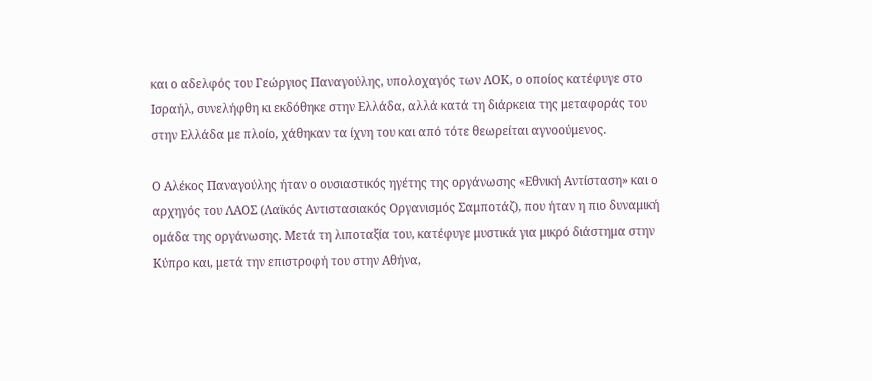και ο αδελφός του Γεώργιος Παναγούλης, υπολοχαγός των ΛΟΚ, ο οποίος κατέφυγε στο Ισραήλ, συνελήφθη κι εκδόθηκε στην Ελλάδα, αλλά κατά τη διάρκεια της μεταφοράς του στην Ελλάδα με πλοίο, χάθηκαν τα ίχνη του και από τότε θεωρείται αγνοούμενος.

Ο Αλέκος Παναγούλης ήταν ο ουσιαστικός ηγέτης της οργάνωσης «Εθνική Αντίσταση» και ο αρχηγός του ΛΑΟΣ (Λαϊκός Αντιστασιακός Οργανισμός Σαμποτάζ), που ήταν η πιο δυναμική ομάδα της οργάνωσης. Μετά τη λιποταξία του, κατέφυγε μυστικά για μικρό διάστημα στην Κύπρο και, μετά την επιστροφή του στην Αθήνα,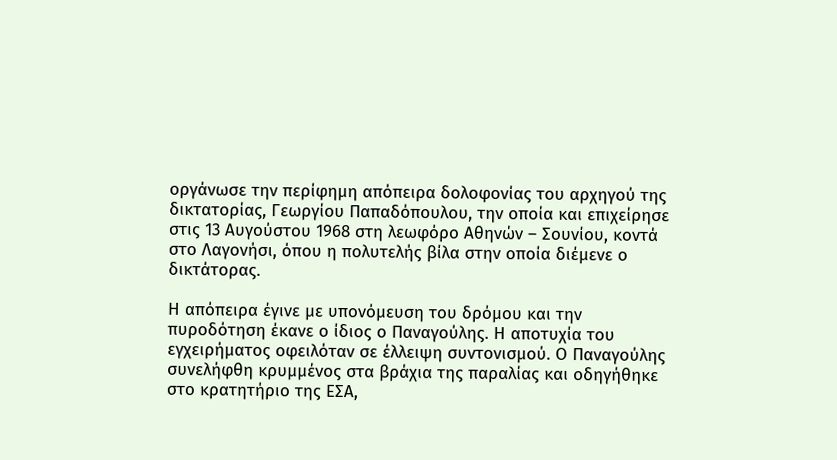οργάνωσε την περίφημη απόπειρα δολοφονίας του αρχηγού της δικτατορίας, Γεωργίου Παπαδόπουλου, την οποία και επιχείρησε στις 13 Αυγούστου 1968 στη λεωφόρο Αθηνών – Σουνίου, κοντά στο Λαγονήσι, όπου η πολυτελής βίλα στην οποία διέμενε ο δικτάτορας.

Η απόπειρα έγινε με υπονόμευση του δρόμου και την πυροδότηση έκανε ο ίδιος ο Παναγούλης. Η αποτυχία του εγχειρήματος οφειλόταν σε έλλειψη συντονισμού. Ο Παναγούλης συνελήφθη κρυμμένος στα βράχια της παραλίας και οδηγήθηκε στο κρατητήριο της ΕΣΑ,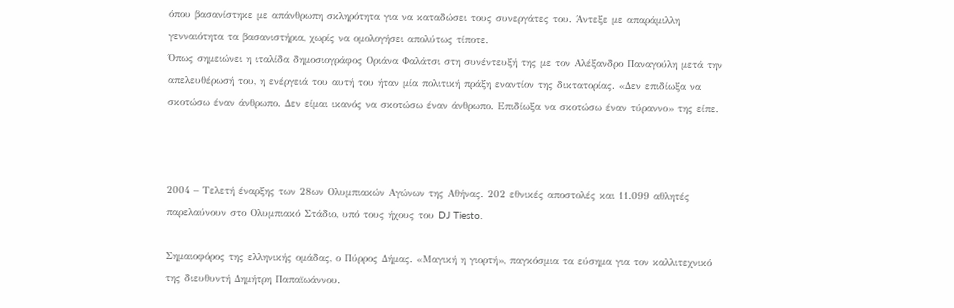όπου βασανίστηκε με απάνθρωπη σκληρότητα για να καταδώσει τους συνεργάτες του. Άντεξε με απαράμιλλη γενναιότητα τα βασανιστήρια, χωρίς να ομολογήσει απολύτως τίποτε.
Όπως σημειώνει η ιταλίδα δημοσιογράφος Οριάνα Φαλάτσι στη συνέντευξή της με τον Αλέξανδρο Παναγούλη μετά την απελευθέρωσή του, η ενέργειά του αυτή του ήταν μία πολιτική πράξη εναντίον της δικτατορίας. «Δεν επιδίωξα να σκοτώσω έναν άνθρωπο. Δεν είμαι ικανός να σκοτώσω έναν άνθρωπο. Επιδίωξα να σκοτώσω έναν τύραννο» της είπε.



2004 – Τελετή έναρξης των 28ων Ολυμπιακών Αγώνων της Αθήνας. 202 εθνικές αποστολές και 11.099 αθλητές παρελαύνουν στο Ολυμπιακό Στάδιο, υπό τους ήχους του DJ Tiesto.

Σημαιοφόρος της ελληνικής ομάδας, ο Πύρρος Δήμας. «Μαγική η γιορτή», παγκόσμια τα εύσημα για τον καλλιτεχνικό της διευθυντή Δημήτρη Παπαϊωάννου.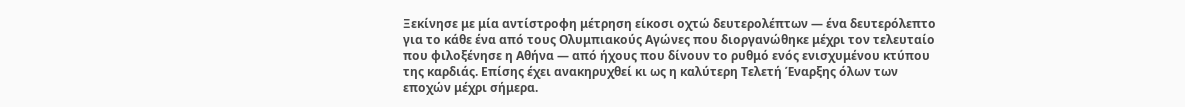Ξεκίνησε με μία αντίστροφη μέτρηση είκοσι οχτώ δευτερολέπτων — ένα δευτερόλεπτο για το κάθε ένα από τους Ολυμπιακούς Αγώνες που διοργανώθηκε μέχρι τον τελευταίο που φιλοξένησε η Αθήνα — από ήχους που δίνουν το ρυθμό ενός ενισχυμένου κτύπου της καρδιάς. Επίσης έχει ανακηρυχθεί κι ως η καλύτερη Τελετή Έναρξης όλων των εποχών μέχρι σήμερα.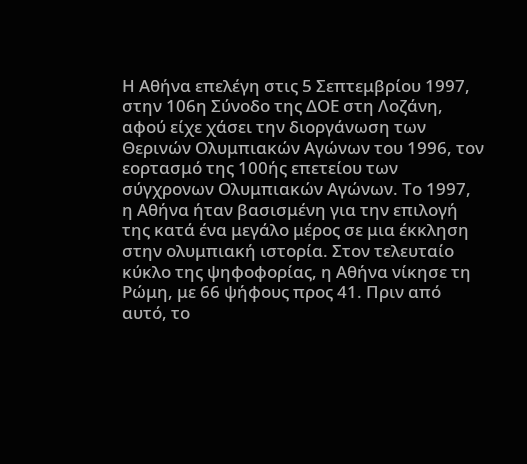Η Αθήνα επελέγη στις 5 Σεπτεμβρίου 1997, στην 106η Σύνοδο της ΔΟΕ στη Λοζάνη, αφού είχε χάσει την διοργάνωση των Θερινών Ολυμπιακών Αγώνων του 1996, τον εορτασμό της 100ής επετείου των σύγχρονων Ολυμπιακών Αγώνων. Το 1997, η Αθήνα ήταν βασισμένη για την επιλογή της κατά ένα μεγάλο μέρος σε μια έκκληση στην ολυμπιακή ιστορία. Στον τελευταίο κύκλο της ψηφοφορίας, η Αθήνα νίκησε τη Ρώμη, με 66 ψήφους προς 41. Πριν από αυτό, το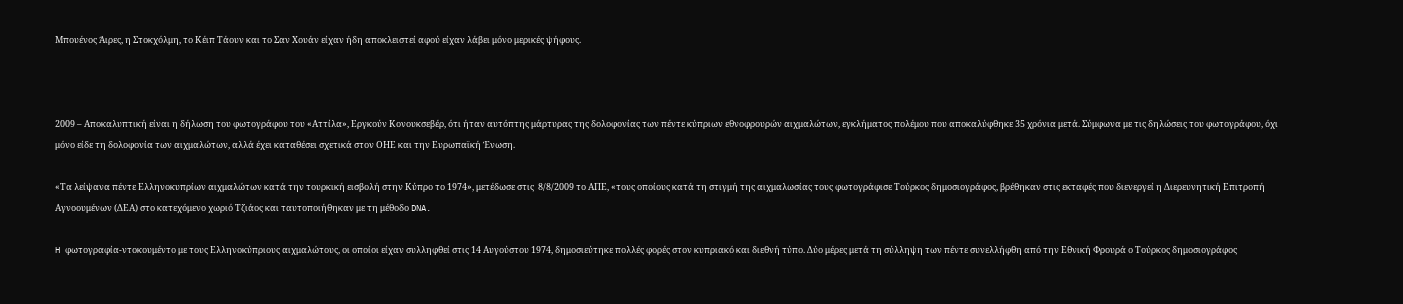Μπουένος Άιρες, η Στοκχόλμη, το Κέιπ Τάουν και το Σαν Χουάν είχαν ήδη αποκλειστεί αφού είχαν λάβει μόνο μερικές ψήφους.



2009 – Αποκαλυπτική είναι η δήλωση του φωτογράφου του «Αττίλα», Εργκούν Κονουκσεβέρ, ότι ήταν αυτόπτης μάρτυρας της δολοφονίας των πέντε κύπριων εθνοφρουρών αιχμαλώτων, εγκλήματος πολέμου που αποκαλύφθηκε 35 χρόνια μετά. Σύμφωνα με τις δηλώσεις του φωτογράφου, όχι μόνο είδε τη δολοφονία των αιχμαλώτων, αλλά έχει καταθέσει σχετικά στον ΟΗΕ και την Ευρωπαϊκή Ένωση.

«Τα λείψανα πέντε Ελληνοκυπρίων αιχμαλώτων κατά την τουρκική εισβολή στην Κύπρο το 1974», μετέδωσε στις  8/8/2009 το ΑΠΕ, «τους οποίους κατά τη στιγμή της αιχμαλωσίας τους φωτογράφισε Τούρκος δημοσιογράφος, βρέθηκαν στις εκταφές που διενεργεί η Διερευνητική Επιτροπή Αγνοουμένων (ΔΕΑ) στο κατεχόμενο χωριό Τζιάος και ταυτοποιήθηκαν με τη μέθοδο DNA.

H φωτογραφία-ντοκουμέντο με τους Ελληνοκύπριους αιχμαλώτους, οι οποίοι είχαν συλληφθεί στις 14 Αυγούστου 1974, δημοσιεύτηκε πολλές φορές στον κυπριακό και διεθνή τύπο. Δύο μέρες μετά τη σύλληψη των πέντε συνελλήφθη από την Εθνική Φρουρά ο Τούρκος δημοσιογράφος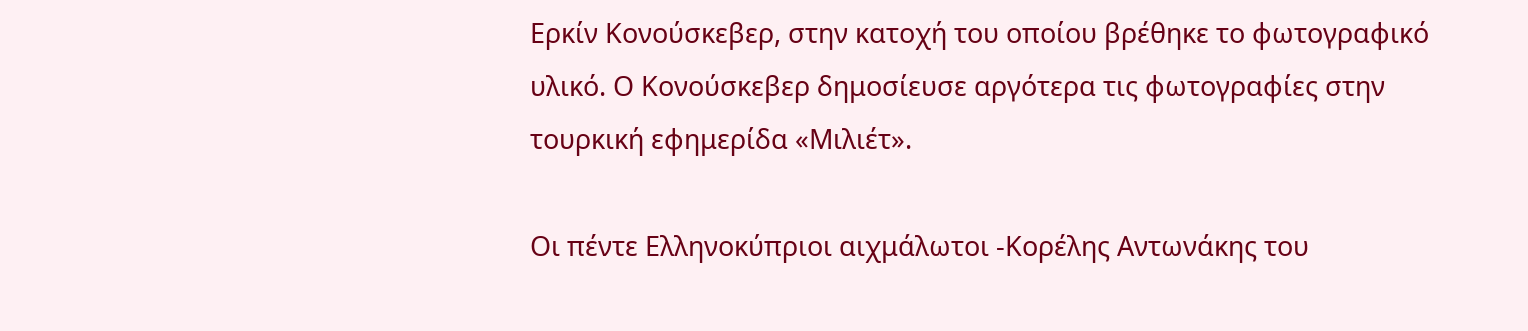Ερκίν Κονούσκεβερ, στην κατοχή του οποίου βρέθηκε το φωτογραφικό υλικό. Ο Κονούσκεβερ δημοσίευσε αργότερα τις φωτογραφίες στην τουρκική εφημερίδα «Μιλιέτ».

Οι πέντε Ελληνοκύπριοι αιχμάλωτοι -Κορέλης Αντωνάκης του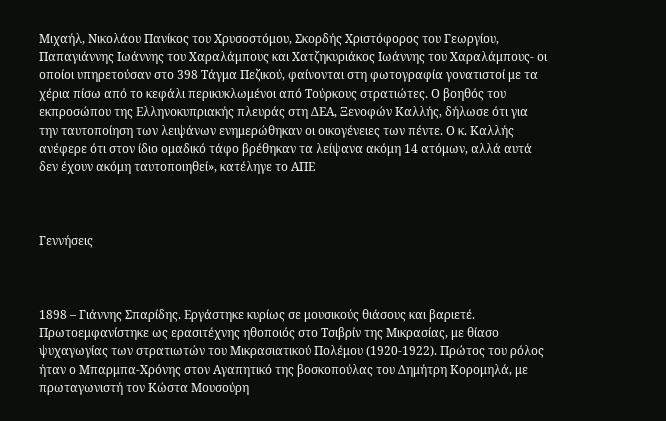Μιχαήλ, Νικολάου Πανίκος του Χρυσοστόμου, Σκορδής Χριστόφορος του Γεωργίου, Παπαγιάννης Ιωάννης του Χαραλάμπους και Χατζηκυριάκος Ιωάννης του Χαραλάμπους- οι οποίοι υπηρετούσαν στο 398 Τάγμα Πεζικού, φαίνονται στη φωτογραφία γονατιστοί με τα χέρια πίσω από το κεφάλι περικυκλωμένοι από Τούρκους στρατιώτες. Ο βοηθός του εκπροσώπου της Ελληνοκυπριακής πλευράς στη ΔΕΑ, Ξενοφών Καλλής, δήλωσε ότι για την ταυτοποίηση των λειψάνων ενημερώθηκαν οι οικογένειες των πέντε. Ο κ. Καλλής ανέφερε ότι στον ίδιο ομαδικό τάφο βρέθηκαν τα λείψανα ακόμη 14 ατόμων, αλλά αυτά δεν έχουν ακόμη ταυτοποιηθεί», κατέληγε το ΑΠΕ



Γεννήσεις



1898 – Γιάννης Σπαρίδης. Εργάστηκε κυρίως σε μουσικούς θιάσους και βαριετέ. Πρωτοεμφανίστηκε ως ερασιτέχνης ηθοποιός στο Τσιβρίν της Μικρασίας, με θίασο ψυχαγωγίας των στρατιωτών του Μικρασιατικού Πολέμου (1920-1922). Πρώτος του ρόλος ήταν ο Μπαρμπα-Χρόνης στον Αγαπητικό της βοσκοπούλας του Δημήτρη Κορομηλά, με πρωταγωνιστή τον Κώστα Μουσούρη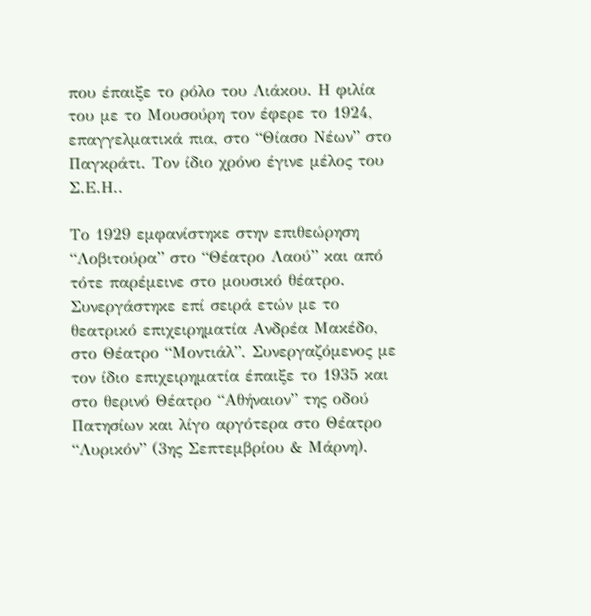που έπαιξε το ρόλο του Λιάκου. Η φιλία του με το Μουσούρη τον έφερε το 1924, επαγγελματικά πια, στο “Θίασο Νέων” στο Παγκράτι. Τον ίδιο χρόνο έγινε μέλος του Σ.Ε.Η..

Το 1929 εμφανίστηκε στην επιθεώρηση “Λοβιτούρα” στο “Θέατρο Λαού” και από τότε παρέμεινε στο μουσικό θέατρο. Συνεργάστηκε επί σειρά ετών με το θεατρικό επιχειρηματία Ανδρέα Μακέδο, στο Θέατρο “Μοντιάλ”. Συνεργαζόμενος με τον ίδιο επιχειρηματία έπαιξε το 1935 και στο θερινό Θέατρο “Αθήναιον” της οδού Πατησίων και λίγο αργότερα στο Θέατρο “Λυρικόν” (3ης Σεπτεμβρίου & Μάρνη).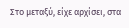Στο μεταξύ, είχε αρχίσει, στα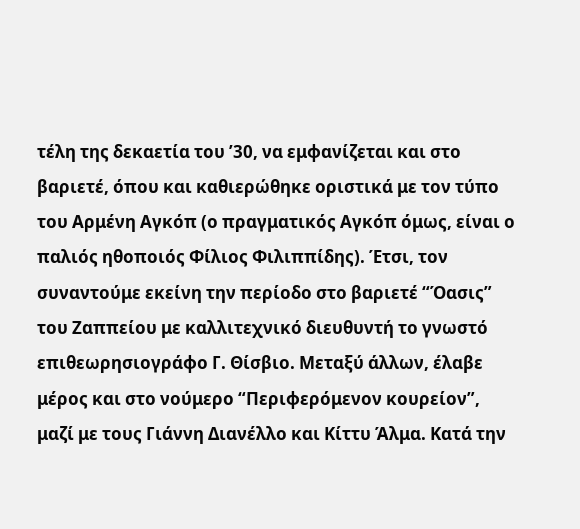τέλη της δεκαετία του ’30, να εμφανίζεται και στο βαριετέ, όπου και καθιερώθηκε οριστικά με τον τύπο του Αρμένη Αγκόπ (ο πραγματικός Αγκόπ όμως, είναι ο παλιός ηθοποιός Φίλιος Φιλιππίδης). Έτσι, τον συναντούμε εκείνη την περίοδο στο βαριετέ “Όασις” του Ζαππείου με καλλιτεχνικό διευθυντή το γνωστό επιθεωρησιογράφο Γ. Θίσβιο. Μεταξύ άλλων, έλαβε μέρος και στο νούμερο “Περιφερόμενον κουρείον”, μαζί με τους Γιάννη Διανέλλο και Κίττυ Άλμα. Κατά την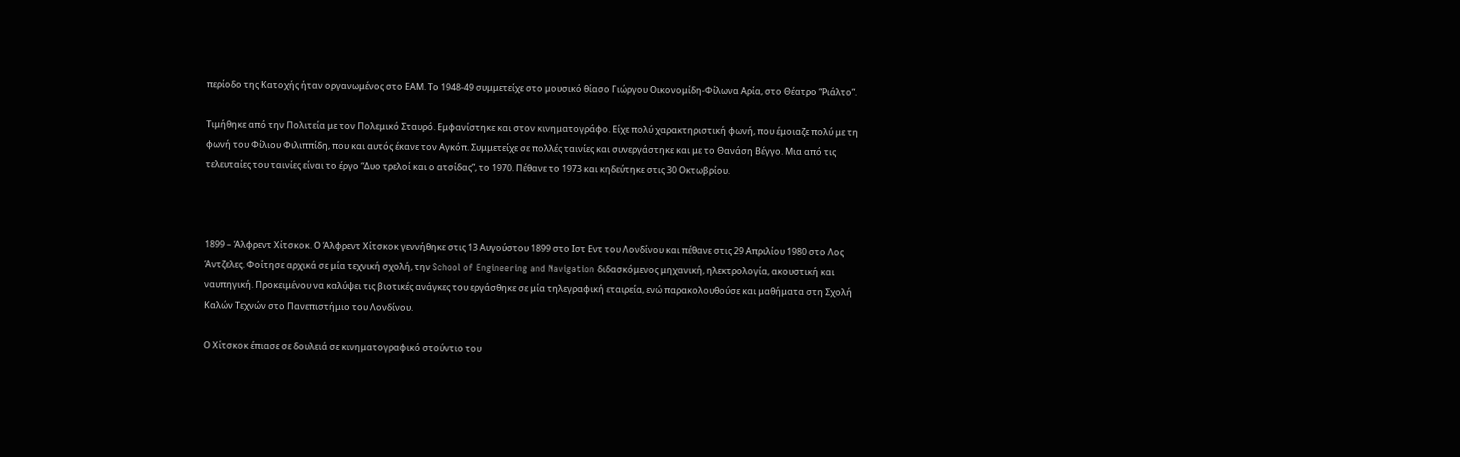περίοδο της Κατοχής ήταν οργανωμένος στο ΕΑΜ. Το 1948-49 συμμετείχε στο μουσικό θίασο Γιώργου Οικονομίδη-Φίλωνα Αρία, στο Θέατρο “Ριάλτο”.

Τιμήθηκε από την Πολιτεία με τον Πολεμικό Σταυρό. Εμφανίστηκε και στον κινηματογράφο. Είχε πολύ χαρακτηριστική φωνή, που έμοιαζε πολύ με τη φωνή του Φίλιου Φιλιππίδη, που και αυτός έκανε τον Αγκόπ. Συμμετείχε σε πολλές ταινίες και συνεργάστηκε και με το Θανάση Βέγγο. Μια από τις τελευταίες του ταινίες είναι το έργο “Δυο τρελοί και ο ατσίδας”, το 1970. Πέθανε το 1973 και κηδεύτηκε στις 30 Οκτωβρίου.



1899 – Άλφρεντ Χίτσκοκ. Ο Άλφρεντ Χίτσκοκ γεννήθηκε στις 13 Αυγούστου 1899 στο Ιστ Εντ του Λονδίνου και πέθανε στις 29 Απριλίου 1980 στο Λος Άντζελες. Φοίτησε αρχικά σε μία τεχνική σχολή, την School of Engineering and Navigation διδασκόμενος μηχανική, ηλεκτρολογία, ακουστική και ναυπηγική. Προκειμένου να καλύψει τις βιοτικές ανάγκες του εργάσθηκε σε μία τηλεγραφική εταιρεία, ενώ παρακολουθούσε και μαθήματα στη Σχολή Καλών Τεχνών στο Πανεπιστήμιο του Λονδίνου.

Ο Χίτσκοκ έπιασε σε δουλειά σε κινηματογραφικό στούντιο του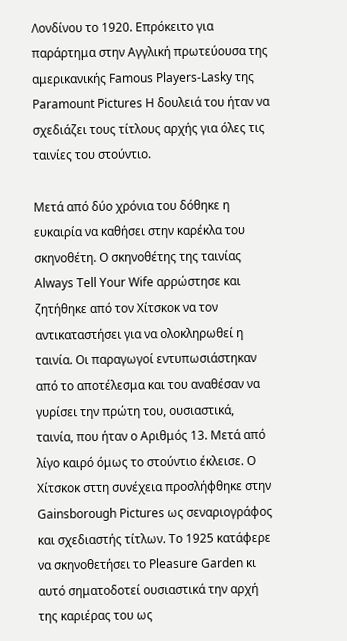Λονδίνου το 1920. Επρόκειτο για παράρτημα στην Αγγλική πρωτεύουσα της αμερικανικής Famous Players-Lasky της Paramount Pictures Η δουλειά του ήταν να σχεδιάζει τους τίτλους αρχής για όλες τις ταινίες του στούντιο.

Μετά από δύο χρόνια του δόθηκε η ευκαιρία να καθήσει στην καρέκλα του σκηνοθέτη. Ο σκηνοθέτης της ταινίας Always Tell Your Wife αρρώστησε και ζητήθηκε από τον Χίτσκοκ να τον αντικαταστήσει για να ολοκληρωθεί η ταινία. Οι παραγωγοί εντυπωσιάστηκαν από το αποτέλεσμα και του αναθέσαν να γυρίσει την πρώτη του, ουσιαστικά, ταινία, που ήταν ο Αριθμός 13. Μετά από λίγο καιρό όμως το στούντιο έκλεισε. Ο Χίτσκοκ σττη συνέχεια προσλήφθηκε στην Gainsborough Pictures ως σεναριογράφος και σχεδιαστής τίτλων. Το 1925 κατάφερε να σκηνοθετήσει το Pleasure Garden κι αυτό σηματοδοτεί ουσιαστικά την αρχή της καριέρας του ως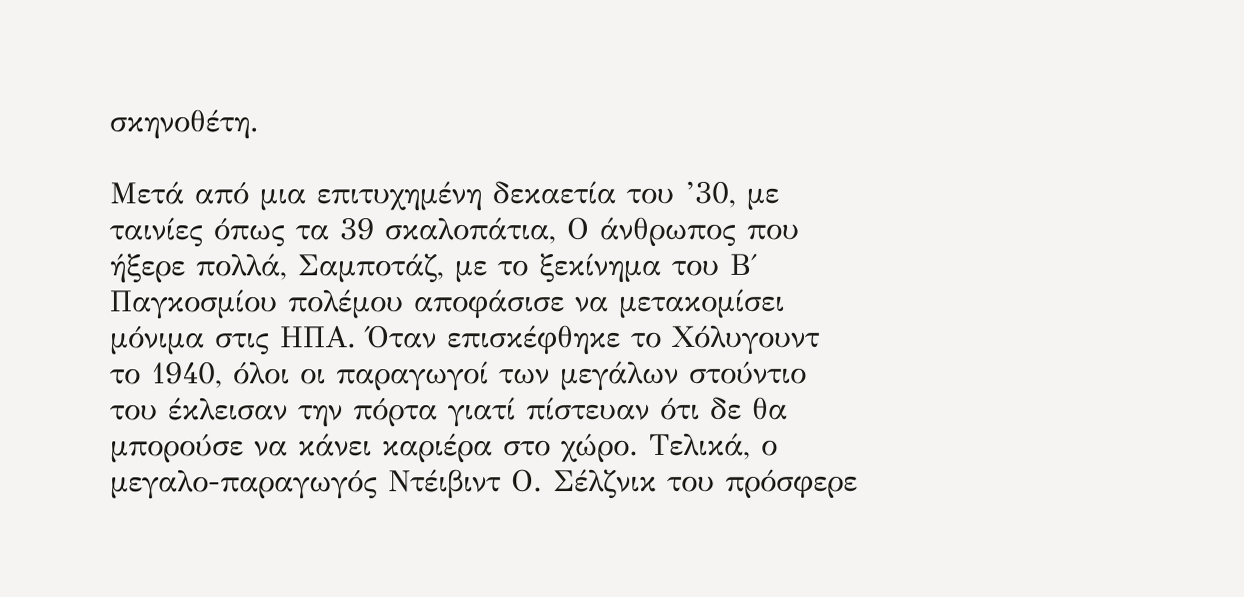σκηνοθέτη.

Μετά από μια επιτυχημένη δεκαετία του ’30, με ταινίες όπως τα 39 σκαλοπάτια, Ο άνθρωπος που ήξερε πολλά, Σαμποτάζ, με το ξεκίνημα του Β΄ Παγκοσμίου πολέμου αποφάσισε να μετακομίσει μόνιμα στις ΗΠΑ. Όταν επισκέφθηκε το Χόλυγουντ το 1940, όλοι οι παραγωγοί των μεγάλων στούντιο του έκλεισαν την πόρτα γιατί πίστευαν ότι δε θα μπορούσε να κάνει καριέρα στο χώρο. Τελικά, ο μεγαλο-παραγωγός Ντέιβιντ Ο. Σέλζνικ του πρόσφερε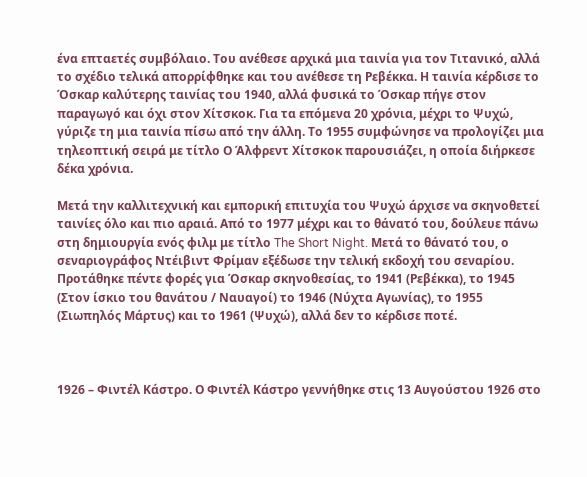ένα επταετές συμβόλαιο. Του ανέθεσε αρχικά μια ταινία για τον Τιτανικό, αλλά το σχέδιο τελικά απορρίφθηκε και του ανέθεσε τη Ρεβέκκα. Η ταινία κέρδισε το Όσκαρ καλύτερης ταινίας του 1940, αλλά φυσικά το Όσκαρ πήγε στον παραγωγό και όχι στον Χίτσκοκ. Για τα επόμενα 20 χρόνια, μέχρι το Ψυχώ, γύριζε τη μια ταινία πίσω από την άλλη. Το 1955 συμφώνησε να προλογίζει μια τηλεοπτική σειρά με τίτλο Ο Άλφρεντ Χίτσκοκ παρουσιάζει, η οποία διήρκεσε δέκα χρόνια.

Μετά την καλλιτεχνική και εμπορική επιτυχία του Ψυχώ άρχισε να σκηνοθετεί ταινίες όλο και πιο αραιά. Από το 1977 μέχρι και το θάνατό του, δούλευε πάνω στη δημιουργία ενός φιλμ με τίτλο The Short Night. Μετά το θάνατό του, ο σεναριογράφος Ντέιβιντ Φρίμαν εξέδωσε την τελική εκδοχή του σεναρίου.
Προτάθηκε πέντε φορές για Όσκαρ σκηνοθεσίας, το 1941 (Ρεβέκκα), το 1945 (Στον ίσκιο του θανάτου / Ναυαγοί) το 1946 (Νύχτα Αγωνίας), το 1955 (Σιωπηλός Μάρτυς) και το 1961 (Ψυχώ), αλλά δεν το κέρδισε ποτέ.



1926 – Φιντέλ Κάστρο. Ο Φιντέλ Κάστρο γεννήθηκε στις 13 Αυγούστου 1926 στο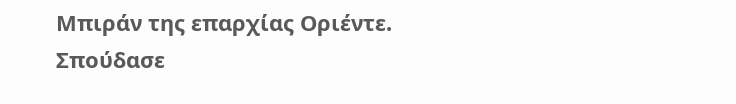Μπιράν της επαρχίας Οριέντε. Σπούδασε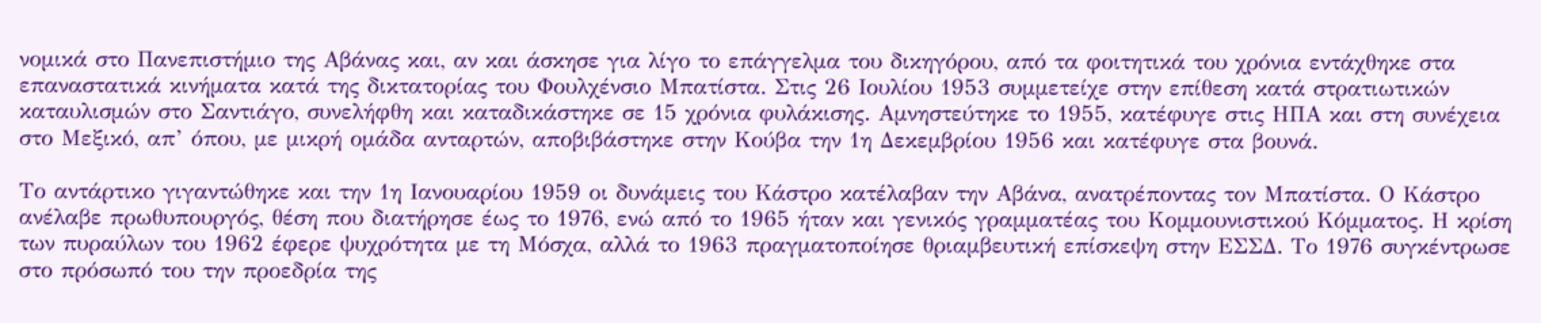νομικά στο Πανεπιστήμιο της Αβάνας και, αν και άσκησε για λίγο το επάγγελμα του δικηγόρου, από τα φοιτητικά του χρόνια εντάχθηκε στα επαναστατικά κινήματα κατά της δικτατορίας του Φουλχένσιο Μπατίστα. Στις 26 Ιουλίου 1953 συμμετείχε στην επίθεση κατά στρατιωτικών καταυλισμών στο Σαντιάγο, συνελήφθη και καταδικάστηκε σε 15 χρόνια φυλάκισης. Αμνηστεύτηκε το 1955, κατέφυγε στις ΗΠΑ και στη συνέχεια στο Μεξικό, απ’ όπου, με μικρή ομάδα ανταρτών, αποβιβάστηκε στην Κούβα την 1η Δεκεμβρίου 1956 και κατέφυγε στα βουνά.

Το αντάρτικο γιγαντώθηκε και την 1η Ιανουαρίου 1959 οι δυνάμεις του Κάστρο κατέλαβαν την Αβάνα, ανατρέποντας τον Μπατίστα. Ο Κάστρο ανέλαβε πρωθυπουργός, θέση που διατήρησε έως το 1976, ενώ από το 1965 ήταν και γενικός γραμματέας του Κομμουνιστικού Κόμματος. Η κρίση των πυραύλων του 1962 έφερε ψυχρότητα με τη Μόσχα, αλλά το 1963 πραγματοποίησε θριαμβευτική επίσκεψη στην ΕΣΣΔ. Το 1976 συγκέντρωσε στο πρόσωπό του την προεδρία της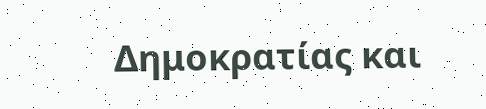Δημοκρατίας και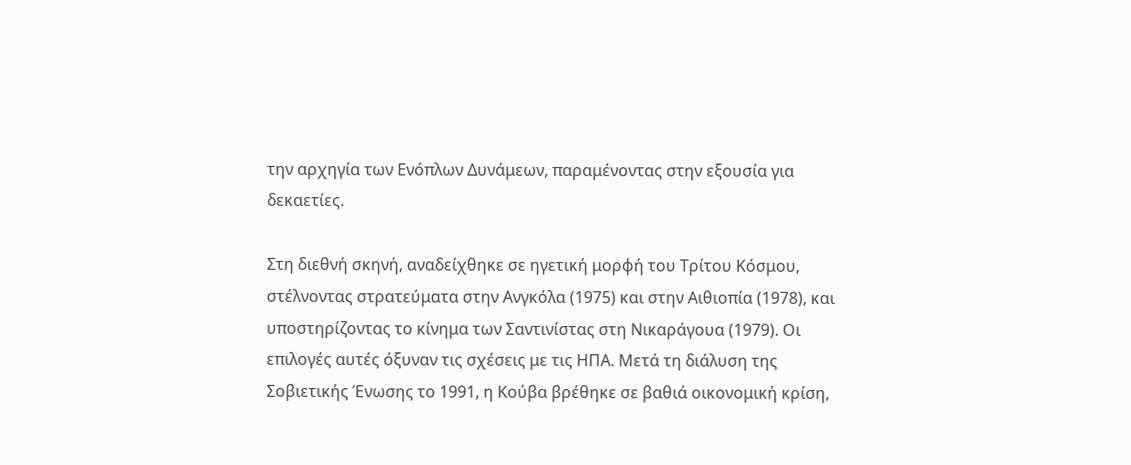την αρχηγία των Ενόπλων Δυνάμεων, παραμένοντας στην εξουσία για δεκαετίες.

Στη διεθνή σκηνή, αναδείχθηκε σε ηγετική μορφή του Τρίτου Κόσμου, στέλνοντας στρατεύματα στην Ανγκόλα (1975) και στην Αιθιοπία (1978), και υποστηρίζοντας το κίνημα των Σαντινίστας στη Νικαράγουα (1979). Οι επιλογές αυτές όξυναν τις σχέσεις με τις ΗΠΑ. Μετά τη διάλυση της Σοβιετικής Ένωσης το 1991, η Κούβα βρέθηκε σε βαθιά οικονομική κρίση,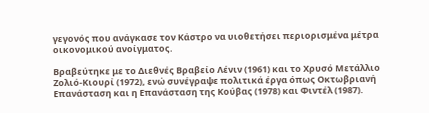γεγονός που ανάγκασε τον Κάστρο να υιοθετήσει περιορισμένα μέτρα οικονομικού ανοίγματος.

Βραβεύτηκε με το Διεθνές Βραβείο Λένιν (1961) και το Χρυσό Μετάλλιο Ζολιό-Κιουρί (1972), ενώ συνέγραψε πολιτικά έργα όπως Οκτωβριανή Επανάσταση και η Επανάσταση της Κούβας (1978) και Φιντέλ (1987).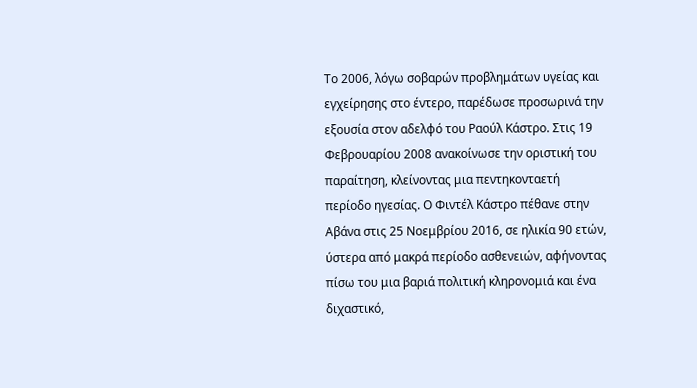Το 2006, λόγω σοβαρών προβλημάτων υγείας και εγχείρησης στο έντερο, παρέδωσε προσωρινά την εξουσία στον αδελφό του Ραούλ Κάστρο. Στις 19 Φεβρουαρίου 2008 ανακοίνωσε την οριστική του παραίτηση, κλείνοντας μια πεντηκονταετή περίοδο ηγεσίας. Ο Φιντέλ Κάστρο πέθανε στην Αβάνα στις 25 Νοεμβρίου 2016, σε ηλικία 90 ετών, ύστερα από μακρά περίοδο ασθενειών, αφήνοντας πίσω του μια βαριά πολιτική κληρονομιά και ένα διχαστικό,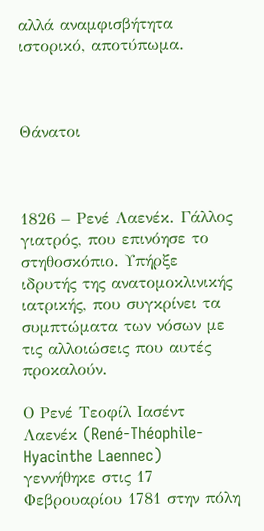αλλά αναμφισβήτητα ιστορικό, αποτύπωμα.



Θάνατοι



1826 – Ρενέ Λαενέκ. Γάλλος γιατρός, που επινόησε το στηθοσκόπιο. Υπήρξε ιδρυτής της ανατομοκλινικής ιατρικής, που συγκρίνει τα συμπτώματα των νόσων με τις αλλοιώσεις που αυτές προκαλούν.

Ο Ρενέ Τεοφίλ Ιασέντ Λαενέκ (René-Théophile-Hyacinthe Laennec) γεννήθηκε στις 17 Φεβρουαρίου 1781 στην πόλη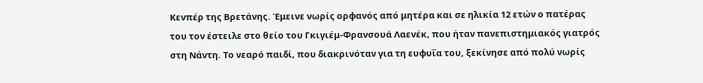Κενπέρ της Βρετάνης. Έμεινε νωρίς ορφανός από μητέρα και σε ηλικία 12 ετών ο πατέρας του τον έστειλε στο θείο του Γκιγιέμ-Φρανσουά Λαενέκ, που ήταν πανεπιστημιακός γιατρός στη Νάντη. Το νεαρό παιδί, που διακρινόταν για τη ευφυΐα του, ξεκίνησε από πολύ νωρίς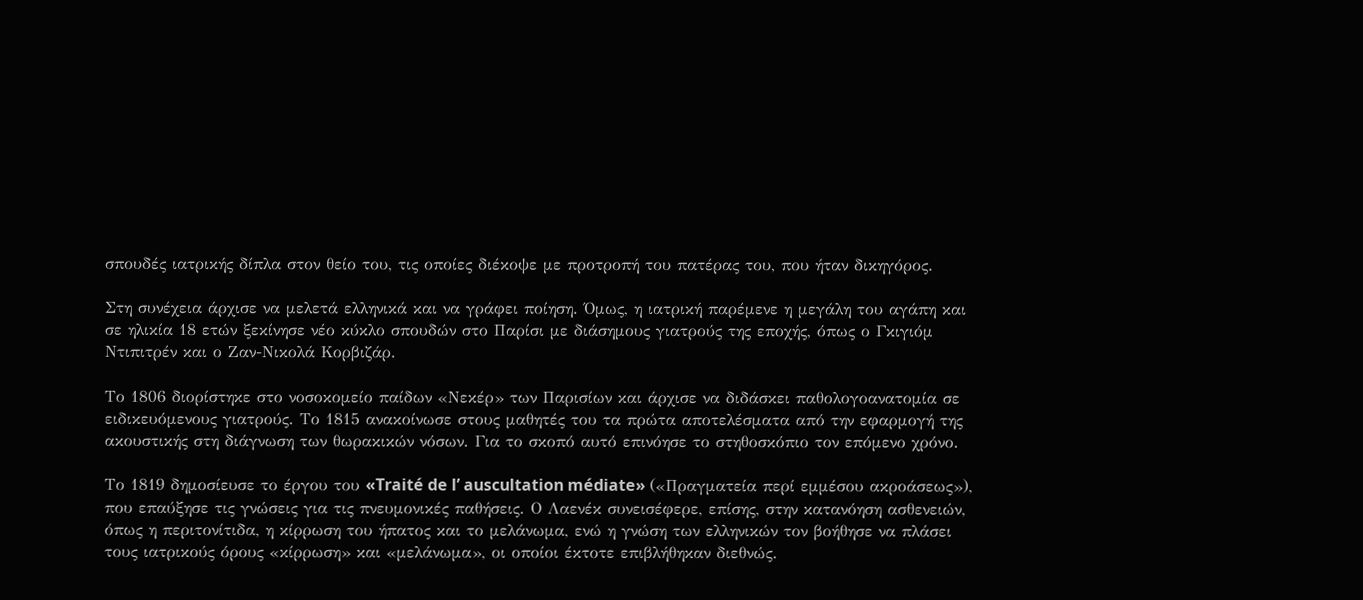σπουδές ιατρικής δίπλα στον θείο του, τις οποίες διέκοψε με προτροπή του πατέρας του, που ήταν δικηγόρος.

Στη συνέχεια άρχισε να μελετά ελληνικά και να γράφει ποίηση. Όμως, η ιατρική παρέμενε η μεγάλη του αγάπη και σε ηλικία 18 ετών ξεκίνησε νέο κύκλο σπουδών στο Παρίσι με διάσημους γιατρούς της εποχής, όπως ο Γκιγιόμ Ντιπιτρέν και ο Ζαν-Νικολά Κορβιζάρ.

Το 1806 διορίστηκε στο νοσοκομείο παίδων «Νεκέρ» των Παρισίων και άρχισε να διδάσκει παθολογοανατομία σε ειδικευόμενους γιατρούς. Το 1815 ανακοίνωσε στους μαθητές του τα πρώτα αποτελέσματα από την εφαρμογή της ακουστικής στη διάγνωση των θωρακικών νόσων. Για το σκοπό αυτό επινόησε το στηθοσκόπιο τον επόμενο χρόνο.

Το 1819 δημοσίευσε το έργου του «Traité de l’ auscultation médiate» («Πραγματεία περί εμμέσου ακροάσεως»), που επαύξησε τις γνώσεις για τις πνευμονικές παθήσεις. Ο Λαενέκ συνεισέφερε, επίσης, στην κατανόηση ασθενειών, όπως η περιτονίτιδα, η κίρρωση του ήπατος και το μελάνωμα, ενώ η γνώση των ελληνικών τον βοήθησε να πλάσει τους ιατρικούς όρους «κίρρωση» και «μελάνωμα», οι οποίοι έκτοτε επιβλήθηκαν διεθνώς.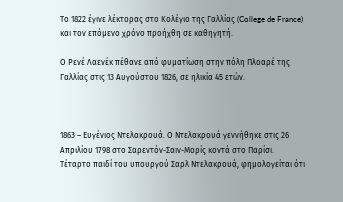Το 1822 έγινε λέκτορας στο Κολέγιο της Γαλλίας (College de France) και τον επόμενο χρόνο προήχθη σε καθηγητή.

Ο Ρενέ Λαενέκ πέθανε από φυματίωση στην πόλη Πλοαρέ της Γαλλίας στις 13 Αυγούστου 1826, σε ηλικία 45 ετών.



1863 – Ευγένιος Ντελακρουά. Ο Ντελακρουά γεννήθηκε στις 26 Απριλίου 1798 στο Σαρεντόν-Σαιν-Μορίς κοντά στο Παρίσι. Τέταρτο παιδί του υπουργού Σαρλ Ντελακρουά, φημολογείται ότι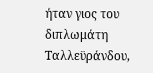ήταν γιος του διπλωμάτη Ταλλεϋράνδου,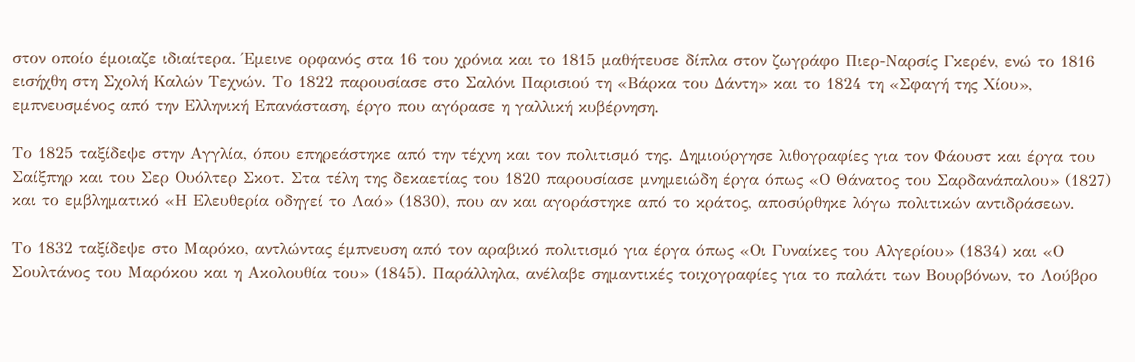στον οποίο έμοιαζε ιδιαίτερα. Έμεινε ορφανός στα 16 του χρόνια και το 1815 μαθήτευσε δίπλα στον ζωγράφο Πιερ-Ναρσίς Γκερέν, ενώ το 1816 εισήχθη στη Σχολή Καλών Τεχνών. Το 1822 παρουσίασε στο Σαλόνι Παρισιού τη «Βάρκα του Δάντη» και το 1824 τη «Σφαγή της Χίου», εμπνευσμένος από την Ελληνική Επανάσταση, έργο που αγόρασε η γαλλική κυβέρνηση.

Το 1825 ταξίδεψε στην Αγγλία, όπου επηρεάστηκε από την τέχνη και τον πολιτισμό της. Δημιούργησε λιθογραφίες για τον Φάουστ και έργα του Σαίξπηρ και του Σερ Ουόλτερ Σκοτ. Στα τέλη της δεκαετίας του 1820 παρουσίασε μνημειώδη έργα όπως «Ο Θάνατος του Σαρδανάπαλου» (1827) και το εμβληματικό «Η Ελευθερία οδηγεί το Λαό» (1830), που αν και αγοράστηκε από το κράτος, αποσύρθηκε λόγω πολιτικών αντιδράσεων.

Το 1832 ταξίδεψε στο Μαρόκο, αντλώντας έμπνευση από τον αραβικό πολιτισμό για έργα όπως «Οι Γυναίκες του Αλγερίου» (1834) και «Ο Σουλτάνος του Μαρόκου και η Ακολουθία του» (1845). Παράλληλα, ανέλαβε σημαντικές τοιχογραφίες για το παλάτι των Βουρβόνων, το Λούβρο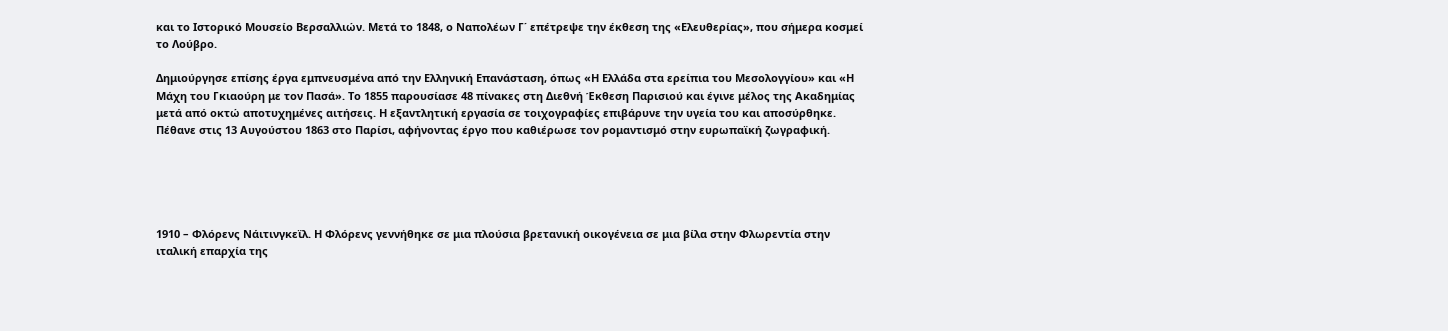και το Ιστορικό Μουσείο Βερσαλλιών. Μετά το 1848, ο Ναπολέων Γ΄ επέτρεψε την έκθεση της «Ελευθερίας», που σήμερα κοσμεί το Λούβρο.

Δημιούργησε επίσης έργα εμπνευσμένα από την Ελληνική Επανάσταση, όπως «Η Ελλάδα στα ερείπια του Μεσολογγίου» και «Η Μάχη του Γκιαούρη με τον Πασά». Το 1855 παρουσίασε 48 πίνακες στη Διεθνή Έκθεση Παρισιού και έγινε μέλος της Ακαδημίας μετά από οκτώ αποτυχημένες αιτήσεις. Η εξαντλητική εργασία σε τοιχογραφίες επιβάρυνε την υγεία του και αποσύρθηκε. Πέθανε στις 13 Αυγούστου 1863 στο Παρίσι, αφήνοντας έργο που καθιέρωσε τον ρομαντισμό στην ευρωπαϊκή ζωγραφική.





1910 – Φλόρενς Νάιτινγκεϊλ. Η Φλόρενς γεννήθηκε σε μια πλούσια βρετανική οικογένεια σε μια βίλα στην Φλωρεντία στην ιταλική επαρχία της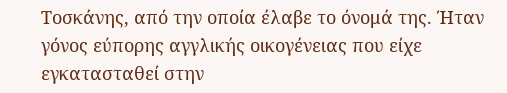Τοσκάνης, από την οποία έλαβε το όνομά της. Ήταν γόνος εύπορης αγγλικής οικογένειας που είχε εγκατασταθεί στην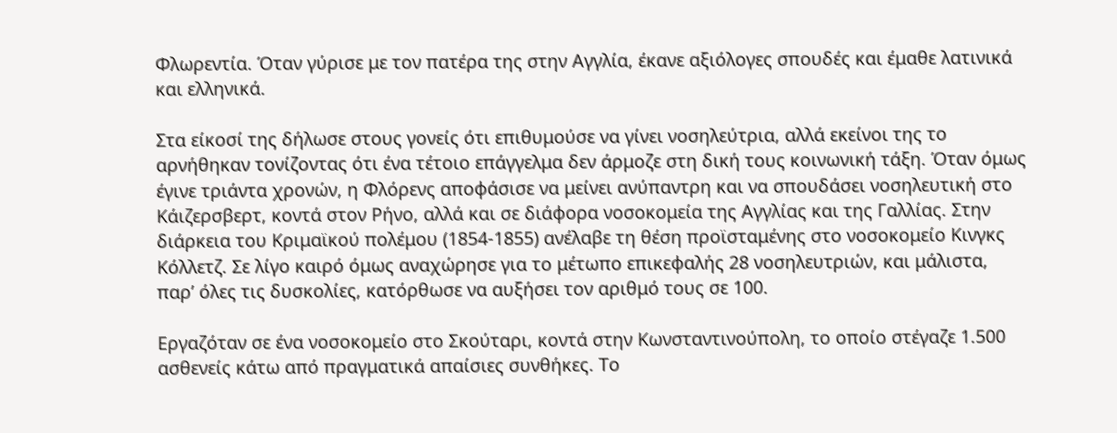Φλωρεντία. Όταν γύρισε με τον πατέρα της στην Αγγλία, έκανε αξιόλογες σπουδές και έμαθε λατινικά και ελληνικά.

Στα είκοσί της δήλωσε στους γονείς ότι επιθυμούσε να γίνει νοσηλεύτρια, αλλά εκείνοι της το αρνήθηκαν τονίζοντας ότι ένα τέτοιο επάγγελμα δεν άρμοζε στη δική τους κοινωνική τάξη. Όταν όμως έγινε τριάντα χρονών, η Φλόρενς αποφάσισε να μείνει ανύπαντρη και να σπουδάσει νοσηλευτική στο Κάιζερσβερτ, κοντά στον Ρήνο, αλλά και σε διάφορα νοσοκομεία της Αγγλίας και της Γαλλίας. Στην διάρκεια του Κριμαϊκού πολέμου (1854-1855) ανέλαβε τη θέση προϊσταμένης στο νοσοκομείο Κινγκς Κόλλετζ. Σε λίγο καιρό όμως αναχώρησε για το μέτωπο επικεφαλής 28 νοσηλευτριών, και μάλιστα, παρ’ όλες τις δυσκολίες, κατόρθωσε να αυξήσει τον αριθμό τους σε 100.

Εργαζόταν σε ένα νοσοκομείο στο Σκούταρι, κοντά στην Κωνσταντινούπολη, το οποίο στέγαζε 1.500 ασθενείς κάτω από πραγματικά απαίσιες συνθήκες. Το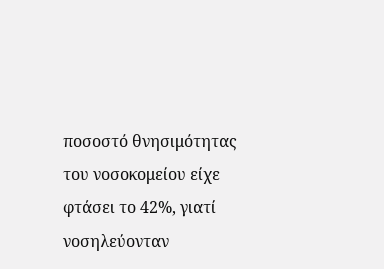ποσοστό θνησιμότητας του νοσοκομείου είχε φτάσει το 42%, γιατί νοσηλεύονταν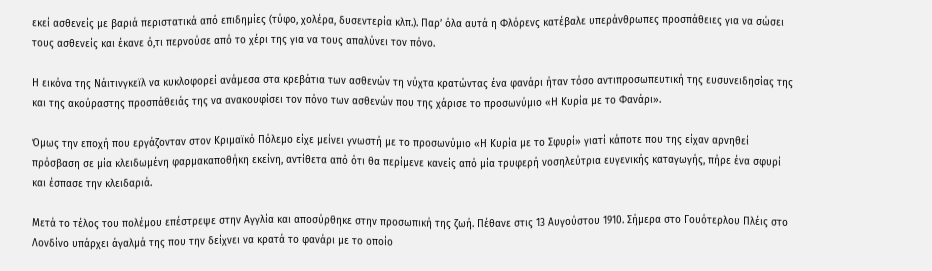εκεί ασθενείς με βαριά περιστατικά από επιδημίες (τύφο, χολέρα, δυσεντερία κλπ.). Παρ’ όλα αυτά η Φλόρενς κατέβαλε υπεράνθρωπες προσπάθειες για να σώσει τους ασθενείς και έκανε ό,τι περνούσε από το χέρι της για να τους απαλύνει τον πόνο.

Η εικόνα της Νάιτινγκεϊλ να κυκλοφορεί ανάμεσα στα κρεβάτια των ασθενών τη νύχτα κρατώντας ένα φανάρι ήταν τόσο αντιπροσωπευτική της ευσυνειδησίας της και της ακούραστης προσπάθειάς της να ανακουφίσει τον πόνο των ασθενών που της χάρισε το προσωνύμιο «Η Κυρία με το Φανάρι».

Όμως την εποχή που εργάζονταν στον Κριμαϊκό Πόλεμο είχε μείνει γνωστή με το προσωνύμιο «Η Κυρία με το Σφυρί» γιατί κάποτε που της είχαν αρνηθεί πρόσβαση σε μία κλειδωμένη φαρμακαποθήκη εκείνη, αντίθετα από ότι θα περίμενε κανείς από μία τρυφερή νοσηλεύτρια ευγενικής καταγωγής, πήρε ένα σφυρί και έσπασε την κλειδαριά.

Μετά το τέλος του πολέμου επέστρεψε στην Αγγλία και αποσύρθηκε στην προσωπική της ζωή. Πέθανε στις 13 Αυγούστου 1910. Σήμερα στο Γουότερλου Πλέις στο Λονδίνο υπάρχει άγαλμά της που την δείχνει να κρατά το φανάρι με το οποίο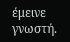έμεινε γνωστή.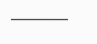———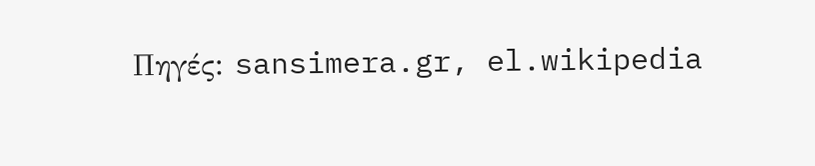Πηγές: sansimera.gr, el.wikipedia